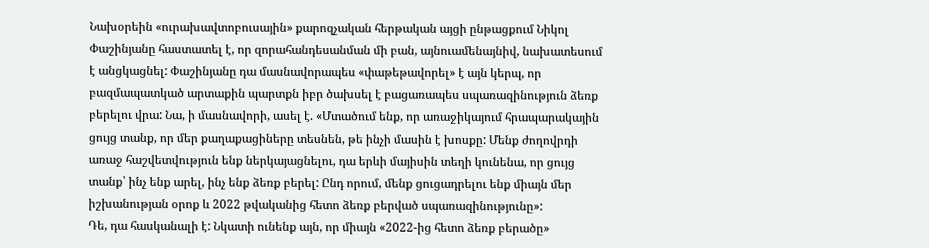Նախօրեին «ուրախավտոբուսային» քարոզչական հերթական այցի ընթացքում Նիկոլ Փաշինյանը հաստատել է, որ զորահանդեսանման մի բան, այնուամենայնիվ, նախատեսում է անցկացնել: Փաշինյանը դա մասնավորապես «փաթեթավորել» է այն կերպ, որ բազմապատկած արտաքին պարտքն իբր ծախսել է բացառապես սպառազինություն ձեռք բերելու վրա: Նա, ի մասնավորի, ասել է. «Մտածում ենք, որ առաջիկայում հրապարակային ցույց տանք, որ մեր քաղաքացիները տեսնեն, թե ինչի մասին է խոսքը: Մենք ժողովրդի առաջ հաշվետվություն ենք ներկայացնելու, դա երևի մայիսին տեղի կունենա, որ ցույց տանք՝ ինչ ենք արել, ինչ ենք ձեռք բերել: Ընդ որում, մենք ցուցադրելու ենք միայն մեր իշխանության օրոք և 2022 թվականից հետո ձեռք բերված սպառազինությունը»:
Դե, դա հասկանալի է: Նկատի ունենք այն, որ միայն «2022-ից հետո ձեռք բերածը»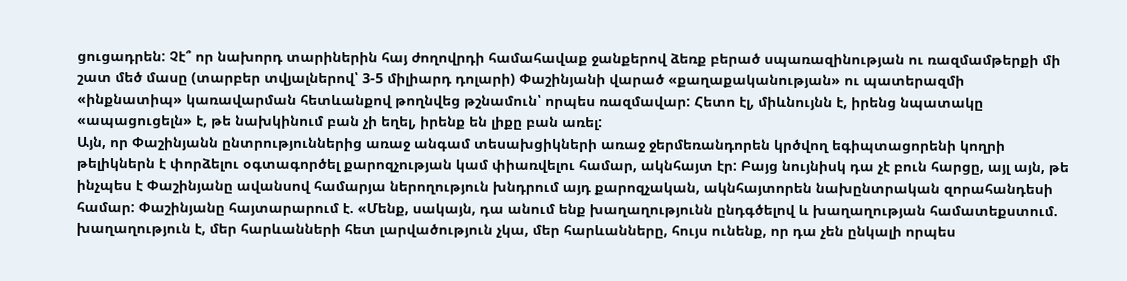ցուցադրեն: Չէ՞ որ նախորդ տարիներին հայ ժողովրդի համահավաք ջանքերով ձեռք բերած սպառազինության ու ռազմամթերքի մի շատ մեծ մասը (տարբեր տվյալներով՝ 3-5 միլիարդ դոլարի) Փաշինյանի վարած «քաղաքականության» ու պատերազմի «ինքնատիպ» կառավարման հետևանքով թողնվեց թշնամուն՝ որպես ռազմավար: Հետո էլ, միևնույնն է, իրենց նպատակը «ապացուցելն» է, թե նախկինում բան չի եղել, իրենք են լիքը բան առել:
Այն, որ Փաշինյանն ընտրություններից առաջ անգամ տեսախցիկների առաջ ջերմեռանդորեն կրծվող եգիպտացորենի կողրի թելիկներն է փորձելու օգտագործել քարոզչության կամ փիառվելու համար, ակնհայտ էր: Բայց նույնիսկ դա չէ բուն հարցը, այլ այն, թե ինչպես է Փաշինյանը ավանսով համարյա ներողություն խնդրում այդ քարոզչական, ակնհայտորեն նախընտրական զորահանդեսի համար: Փաշինյանը հայտարարում է. «Մենք, սակայն, դա անում ենք խաղաղությունն ընդգծելով և խաղաղության համատեքստում. խաղաղություն է, մեր հարևանների հետ լարվածություն չկա, մեր հարևանները, հույս ունենք, որ դա չեն ընկալի որպես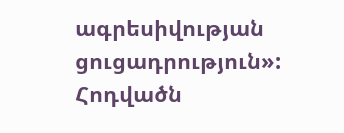ագրեսիվության ցուցադրություն»:
Հոդվածն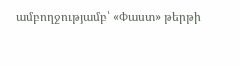ամբողջությամբ՝ «Փաստ» թերթի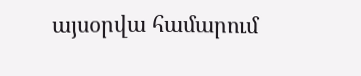այսօրվա համարում